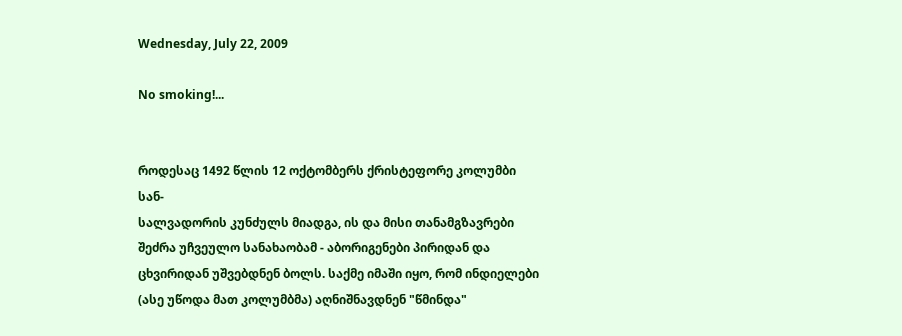Wednesday, July 22, 2009

No smoking!...


როდესაც 1492 წლის 12 ოქტომბერს ქრისტეფორე კოლუმბი სან-
სალვადორის კუნძულს მიადგა, ის და მისი თანამგზავრები შეძრა უჩვეულო სანახაობამ - აბორიგენები პირიდან და ცხვირიდან უშვებდნენ ბოლს. საქმე იმაში იყო, რომ ინდიელები (ასე უწოდა მათ კოლუმბმა) აღნიშნავდნენ "წმინდა"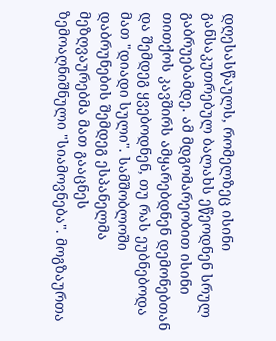დღესასწაულს, რომელზეც ისინი განსაკუთრებულ ბალახს ეწეოდნენ სრულ გაბრუებამდე. ამ მდგომარეობით ისინი თითქოს კავშირს ამყარებდნენ დემონებთან და შემდეგ ყვებოდნენ, თუ რას ეუბნებოდა მათ "დიადი სული". სამშობლოში დაბრუნების შემდეგ ესპანელმა მეზღვაურებმა მათ გააცნეს ზემოაღნიშნული "სიამოვნება". მოგზაურთა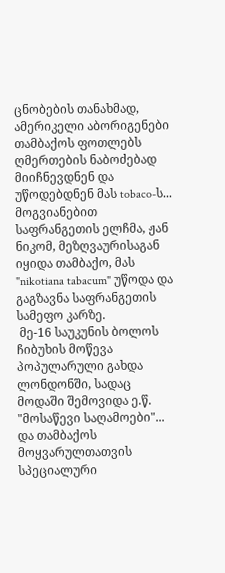ცნობების თანახმად, ამერიკელი აბორიგენები თამბაქოს ფოთლებს ღმერთების ნაბოძებად მიიჩნევდნენ და უწოდებდნენ მას tobaco-ს... მოგვიანებით საფრანგეთის ელჩმა, ჟან ნიკომ, მეზღვაურისაგან იყიდა თამბაქო, მას "nikotiana tabacum" უწოდა და გაგზავნა საფრანგეთის სამეფო კარზე.
 მე-16 საუკუნის ბოლოს ჩიბუხის მოწევა პოპულარული გახდა ლონდონში, სადაც მოდაში შემოვიდა ე.წ. "მოსაწევი საღამოები"... და თამბაქოს მოყვარულთათვის სპეციალური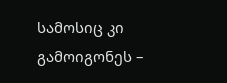სამოსიც კი გამოიგონეს –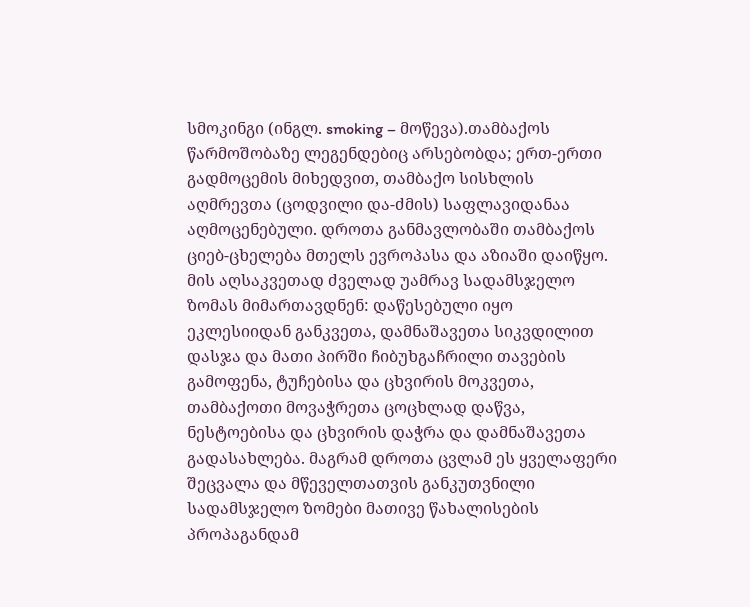სმოკინგი (ინგლ. smoking – მოწევა).თამბაქოს წარმოშობაზე ლეგენდებიც არსებობდა; ერთ-ერთი გადმოცემის მიხედვით, თამბაქო სისხლის აღმრევთა (ცოდვილი და-ძმის) საფლავიდანაა აღმოცენებული. დროთა განმავლობაში თამბაქოს ციებ-ცხელება მთელს ევროპასა და აზიაში დაიწყო. მის აღსაკვეთად ძველად უამრავ სადამსჯელო ზომას მიმართავდნენ: დაწესებული იყო ეკლესიიდან განკვეთა, დამნაშავეთა სიკვდილით დასჯა და მათი პირში ჩიბუხგაჩრილი თავების გამოფენა, ტუჩებისა და ცხვირის მოკვეთა, თამბაქოთი მოვაჭრეთა ცოცხლად დაწვა, ნესტოებისა და ცხვირის დაჭრა და დამნაშავეთა გადასახლება. მაგრამ დროთა ცვლამ ეს ყველაფერი შეცვალა და მწეველთათვის განკუთვნილი სადამსჯელო ზომები მათივე წახალისების პროპაგანდამ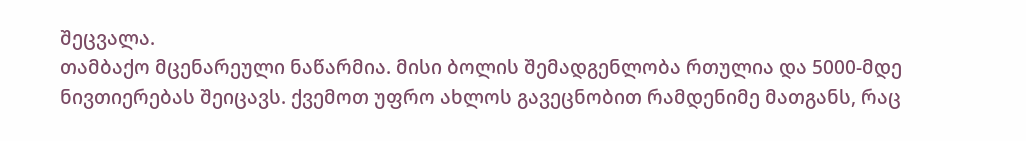შეცვალა.
თამბაქო მცენარეული ნაწარმია. მისი ბოლის შემადგენლობა რთულია და 5000-მდე ნივთიერებას შეიცავს. ქვემოთ უფრო ახლოს გავეცნობით რამდენიმე მათგანს, რაც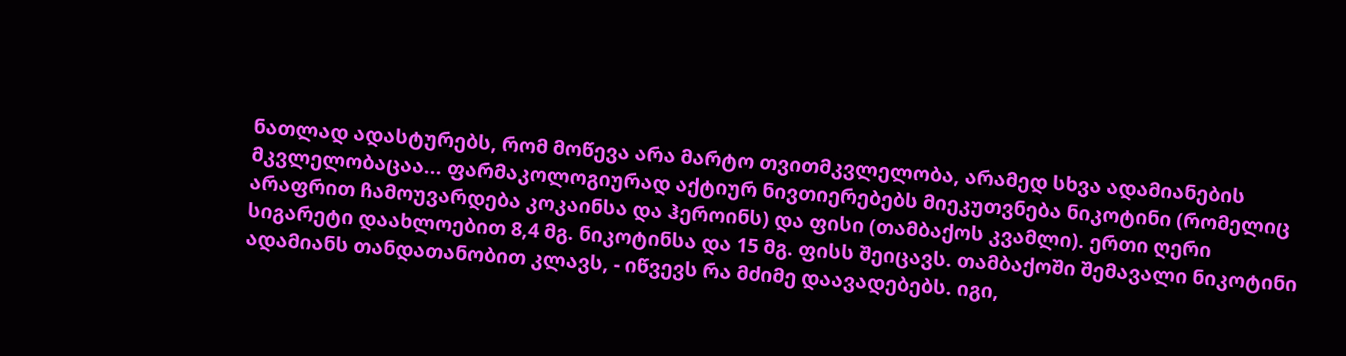ნათლად ადასტურებს, რომ მოწევა არა მარტო თვითმკვლელობა, არამედ სხვა ადამიანების მკვლელობაცაა... ფარმაკოლოგიურად აქტიურ ნივთიერებებს მიეკუთვნება ნიკოტინი (რომელიც არაფრით ჩამოუვარდება კოკაინსა და ჰეროინს) და ფისი (თამბაქოს კვამლი). ერთი ღერი სიგარეტი დაახლოებით 8,4 მგ. ნიკოტინსა და 15 მგ. ფისს შეიცავს. თამბაქოში შემავალი ნიკოტინი ადამიანს თანდათანობით კლავს, - იწვევს რა მძიმე დაავადებებს. იგი,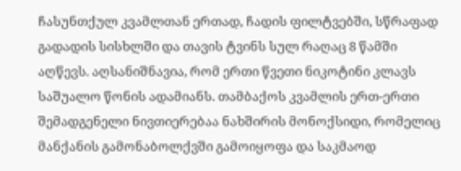ჩასუნთქულ კვამლთან ერთად, ჩადის ფილტვებში, სწრაფად გადადის სისხლში და თავის ტვინს სულ რაღაც 8 წამში აღწევს. აღსანიშნავია, რომ ერთი წვეთი ნიკოტინი კლავს საშუალო წონის ადამიანს. თამბაქოს კვამლის ერთ-ერთი შემადგენელი ნივთიერებაა ნახშირის მონოქსიდი, რომელიც მანქანის გამონაბოლქვში გამოიყოფა და საკმაოდ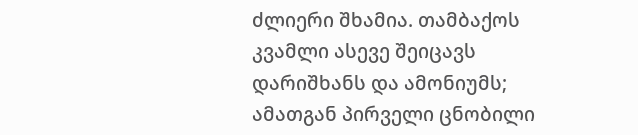ძლიერი შხამია. თამბაქოს კვამლი ასევე შეიცავს დარიშხანს და ამონიუმს; ამათგან პირველი ცნობილი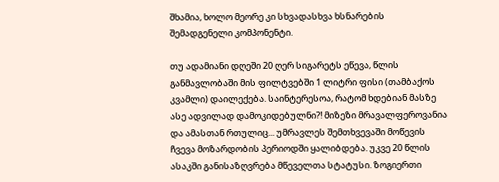შხამია, ხოლო მეორე კი სხვადასხვა ხსნარების შემადგენელი კომპონენტი.

თუ ადამიანი დღეში 20 ღერ სიგარეტს ეწევა, წლის განმავლობაში მის ფილტვებში 1 ლიტრი ფისი (თამბაქოს კვამლი) დაილექება. საინტერესოა, რატომ ხდებიან მასზე ასე ადვილად დამოკიდებულნი?! მიზეზი მრავალფეროვანია და ამასთან რთულიც... უმრავლეს შემთხვევაში მოწევის ჩვევა მოზარდობის პერიოდში ყალიბდება. უკვე 20 წლის ასაკში განისაზღვრება მწეველთა სტატუსი. ზოგიერთი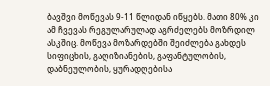ბავშვი მოწევას 9-11 წლიდან იწყებს. მათი 80% კი ამ ჩვევას რეგულარულად აგრძელებს მოზრდილ ასკშიც. მოწევა მოზარდებში შეიძლება გახდეს სიფიცხის, გაღიზიანების, გაფანტულობის, დაბნეულობის, ყურადღებისა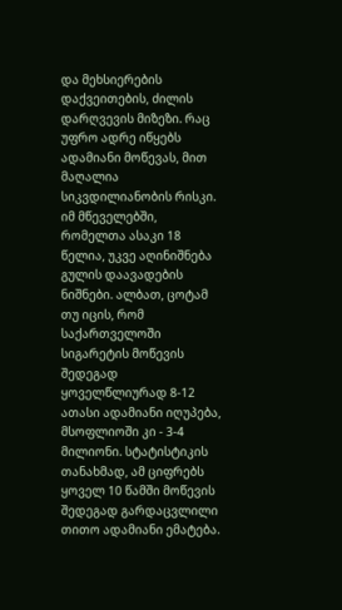და მეხსიერების დაქვეითების, ძილის დარღვევის მიზეზი. რაც უფრო ადრე იწყებს ადამიანი მოწევას, მით მაღალია სიკვდილიანობის რისკი. იმ მწეველებში, რომელთა ასაკი 18 წელია, უკვე აღინიშნება გულის დაავადების ნიშნები. ალბათ, ცოტამ თუ იცის, რომ საქართველოში სიგარეტის მოწევის შედეგად ყოველწლიურად 8-12 ათასი ადამიანი იღუპება, მსოფლიოში კი - 3-4 მილიონი. სტატისტიკის თანახმად, ამ ციფრებს ყოველ 10 წამში მოწევის შედეგად გარდაცვლილი თითო ადამიანი ემატება.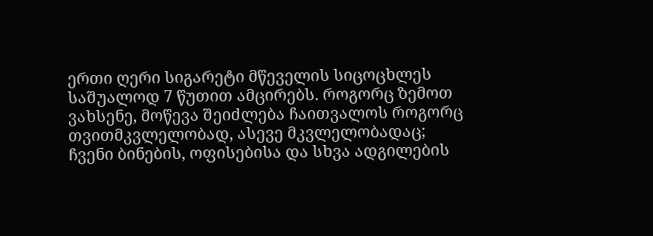ერთი ღერი სიგარეტი მწეველის სიცოცხლეს საშუალოდ 7 წუთით ამცირებს. როგორც ზემოთ ვახსენე, მოწევა შეიძლება ჩაითვალოს როგორც თვითმკვლელობად, ასევე მკვლელობადაც; ჩვენი ბინების, ოფისებისა და სხვა ადგილების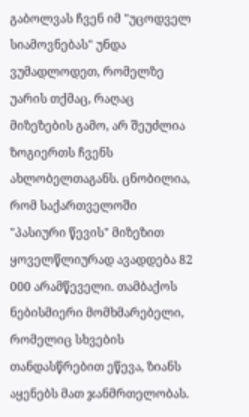გაბოლვას ჩვენ იმ "უცოდველ სიამოვნებას" უნდა ვუმადლოდეთ, რომელზე უარის თქმაც, რაღაც მიზეზების გამო, არ შეუძლია ზოგიერთს ჩვენს ახლობელთაგანს. ცნობილია, რომ საქართველოში "პასიური წევის" მიზეზით ყოველწლიურად ავადდება 82 000 არამწეველი. თამბაქოს ნებისმიერი მომხმარებელი, რომელიც სხვების თანდასწრებით ეწევა, ზიანს აყენებს მათ ჯანმრთელობას.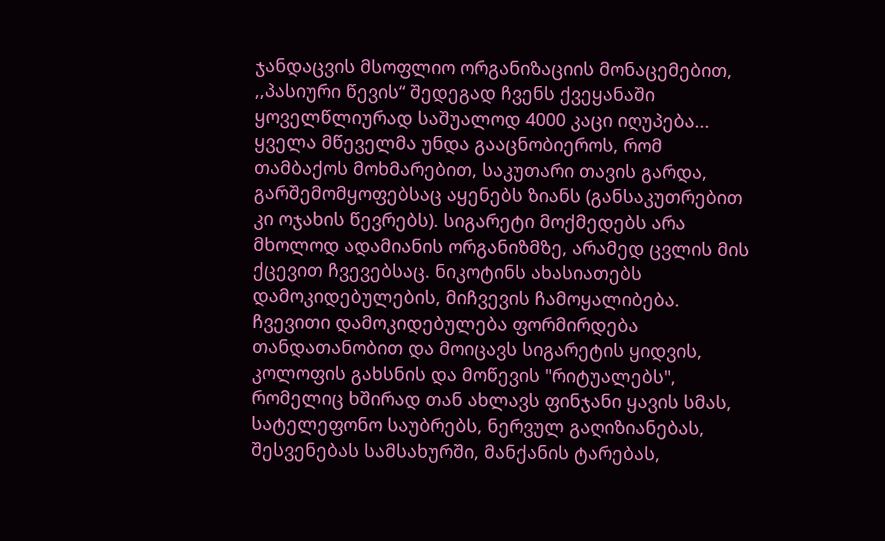ჯანდაცვის მსოფლიო ორგანიზაციის მონაცემებით, ,,პასიური წევის“ შედეგად ჩვენს ქვეყანაში ყოველწლიურად საშუალოდ 4000 კაცი იღუპება... ყველა მწეველმა უნდა გააცნობიეროს, რომ თამბაქოს მოხმარებით, საკუთარი თავის გარდა, გარშემომყოფებსაც აყენებს ზიანს (განსაკუთრებით კი ოჯახის წევრებს). სიგარეტი მოქმედებს არა მხოლოდ ადამიანის ორგანიზმზე, არამედ ცვლის მის ქცევით ჩვევებსაც. ნიკოტინს ახასიათებს დამოკიდებულების, მიჩვევის ჩამოყალიბება. ჩვევითი დამოკიდებულება ფორმირდება თანდათანობით და მოიცავს სიგარეტის ყიდვის, კოლოფის გახსნის და მოწევის "რიტუალებს", რომელიც ხშირად თან ახლავს ფინჯანი ყავის სმას, სატელეფონო საუბრებს, ნერვულ გაღიზიანებას, შესვენებას სამსახურში, მანქანის ტარებას,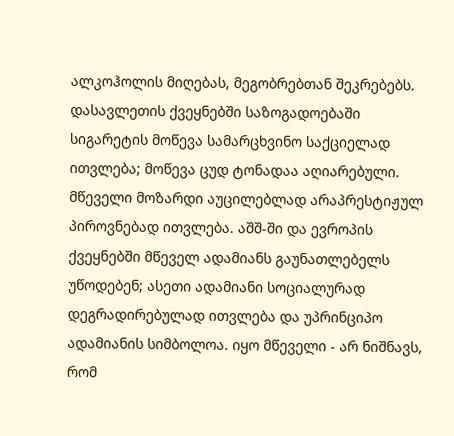ალკოჰოლის მიღებას, მეგობრებთან შეკრებებს. დასავლეთის ქვეყნებში საზოგადოებაში სიგარეტის მოწევა სამარცხვინო საქციელად ითვლება; მოწევა ცუდ ტონადაა აღიარებული. მწეველი მოზარდი აუცილებლად არაპრესტიჟულ პიროვნებად ითვლება. აშშ-ში და ევროპის ქვეყნებში მწეველ ადამიანს გაუნათლებელს უწოდებენ; ასეთი ადამიანი სოციალურად დეგრადირებულად ითვლება და უპრინციპო ადამიანის სიმბოლოა. იყო მწეველი - არ ნიშნავს, რომ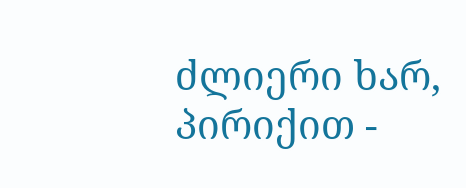ძლიერი ხარ, პირიქით -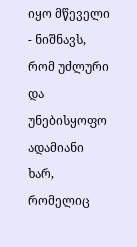იყო მწეველი - ნიშნავს, რომ უძლური და უნებისყოფო ადამიანი ხარ, რომელიც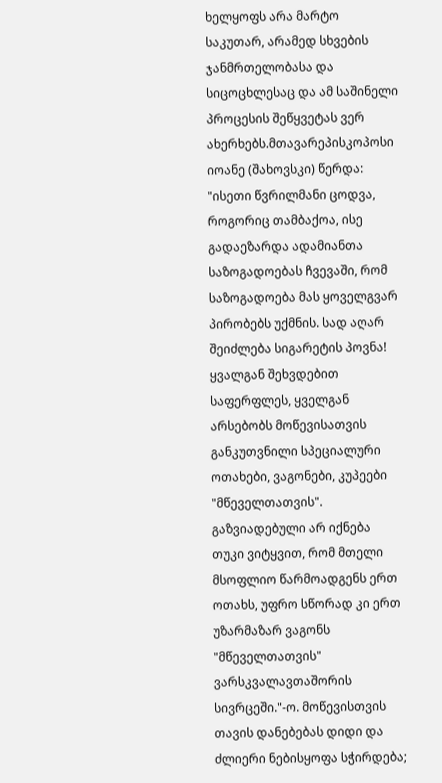ხელყოფს არა მარტო საკუთარ, არამედ სხვების ჯანმრთელობასა და სიცოცხლესაც და ამ საშინელი პროცესის შეწყვეტას ვერ ახერხებს.მთავარეპისკოპოსი იოანე (შახოვსკი) წერდა: "ისეთი წვრილმანი ცოდვა, როგორიც თამბაქოა, ისე გადაეზარდა ადამიანთა საზოგადოებას ჩვევაში, რომ საზოგადოება მას ყოველგვარ პირობებს უქმნის. სად აღარ შეიძლება სიგარეტის პოვნა! ყვალგან შეხვდებით საფერფლეს, ყველგან არსებობს მოწევისათვის განკუთვნილი სპეციალური ოთახები, ვაგონები, კუპეები "მწეველთათვის". გაზვიადებული არ იქნება თუკი ვიტყვით, რომ მთელი მსოფლიო წარმოადგენს ერთ ოთახს, უფრო სწორად კი ერთ უზარმაზარ ვაგონს "მწეველთათვის" ვარსკვალავთაშორის სივრცეში."-ო. მოწევისთვის თავის დანებებას დიდი და ძლიერი ნებისყოფა სჭირდება;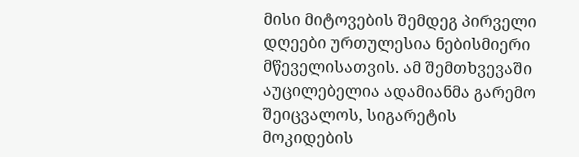მისი მიტოვების შემდეგ პირველი დღეები ურთულესია ნებისმიერი მწეველისათვის. ამ შემთხვევაში აუცილებელია ადამიანმა გარემო შეიცვალოს, სიგარეტის მოკიდების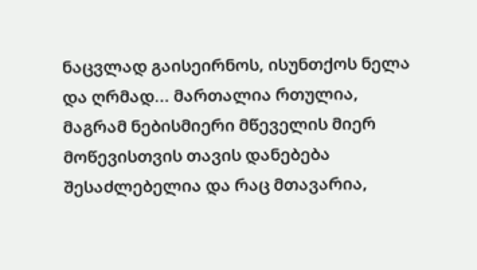ნაცვლად გაისეირნოს, ისუნთქოს ნელა და ღრმად... მართალია რთულია, მაგრამ ნებისმიერი მწეველის მიერ მოწევისთვის თავის დანებება შესაძლებელია და რაც მთავარია,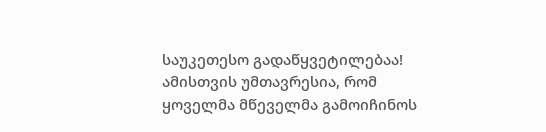საუკეთესო გადაწყვეტილებაა! ამისთვის უმთავრესია, რომ ყოველმა მწეველმა გამოიჩინოს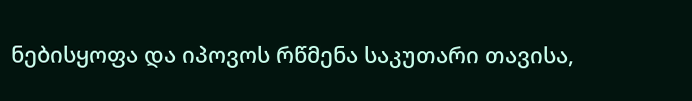ნებისყოფა და იპოვოს რწმენა საკუთარი თავისა,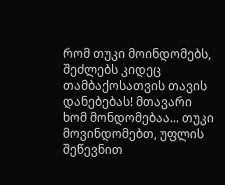რომ თუკი მოინდომებს, შეძლებს კიდეც თამბაქოსათვის თავის დანებებას! მთავარი ხომ მონდომებაა... თუკი მოვინდომებთ, უფლის შეწევნით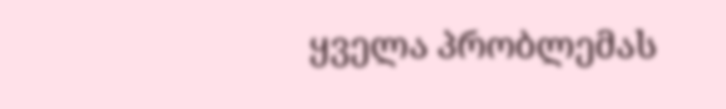ყველა პრობლემას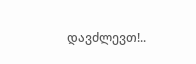დავძლევთ!..